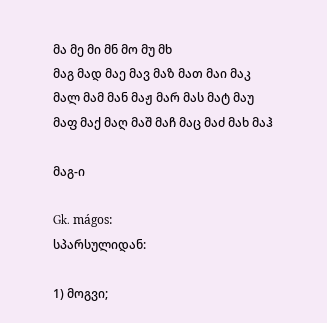მა მე მი მნ მო მუ მხ
მაგ მად მაე მავ მაზ მათ მაი მაკ მალ მამ მან მაჟ მარ მას მატ მაუ მაფ მაქ მაღ მაშ მაჩ მაც მაძ მახ მაჰ

მაგ-ი

Gk. mágos:
სპარსულიდან:

1) მოგვი;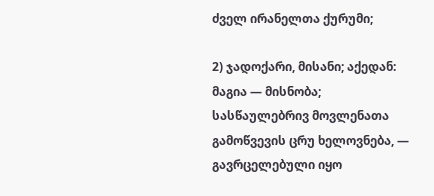ძველ ირანელთა ქურუმი;

2) ჯადოქარი, მისანი; აქედან: მაგია — მისნობა; სასწაულებრივ მოვლენათა გამოწვევის ცრუ ხელოვნება, — გავრცელებული იყო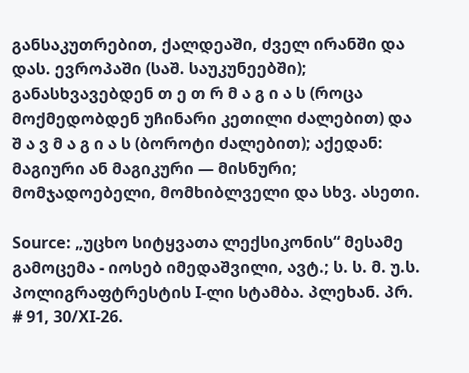განსაკუთრებით, ქალდეაში, ძველ ირანში და დას. ევროპაში (საშ. საუკუნეებში); განასხვავებდენ თ ე თ რ მ ა გ ი ა ს (როცა მოქმედობდენ უჩინარი კეთილი ძალებით) და შ ა ვ მ ა გ ი ა ს (ბოროტი ძალებით); აქედან: მაგიური ან მაგიკური — მისნური; მომჯადოებელი, მომხიბლველი და სხვ. ასეთი.

Source: „უცხო სიტყვათა ლექსიკონის“ მესამე გამოცემა - იოსებ იმედაშვილი, ავტ.; ს. ს. მ. უ.ს. პოლიგრაფტრესტის I-ლი სტამბა. პლეხან. პრ. # 91, 30/XI-26.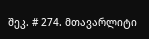შეკ. # 274. მთავარლიტი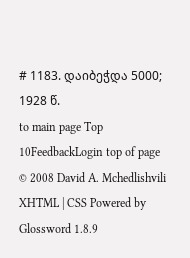# 1183. დაიბეჭდა 5000; 1928 წ.
to main page Top 10FeedbackLogin top of page
© 2008 David A. Mchedlishvili XHTML | CSS Powered by Glossword 1.8.9